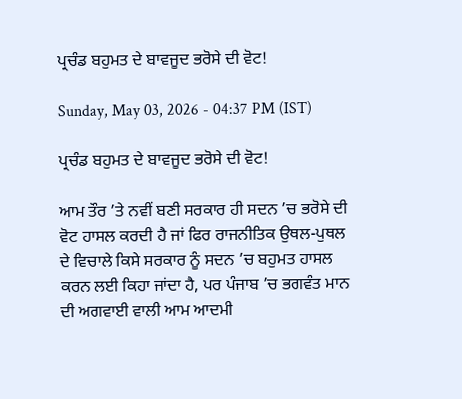ਪ੍ਰਚੰਡ ਬਹੁਮਤ ਦੇ ਬਾਵਜੂਦ ਭਰੋਸੇ ਦੀ ਵੋਟ!

Sunday, May 03, 2026 - 04:37 PM (IST)

ਪ੍ਰਚੰਡ ਬਹੁਮਤ ਦੇ ਬਾਵਜੂਦ ਭਰੋਸੇ ਦੀ ਵੋਟ!

ਆਮ ਤੌਰ ’ਤੇ ਨਵੀਂ ਬਣੀ ਸਰਕਾਰ ਹੀ ਸਦਨ ’ਚ ਭਰੋਸੇ ਦੀ ਵੋਟ ਹਾਸਲ ਕਰਦੀ ਹੈ ਜਾਂ ਫਿਰ ਰਾਜਨੀਤਿਕ ਉਥਲ-ਪੁਥਲ ਦੇ ਵਿਚਾਲੇ ਕਿਸੇ ਸਰਕਾਰ ਨੂੰ ਸਦਨ ’ਚ ਬਹੁਮਤ ਹਾਸਲ ਕਰਨ ਲਈ ਕਿਹਾ ਜਾਂਦਾ ਹੈ, ਪਰ ਪੰਜਾਬ ’ਚ ਭਗਵੰਤ ਮਾਨ ਦੀ ਅਗਵਾਈ ਵਾਲੀ ਆਮ ਆਦਮੀ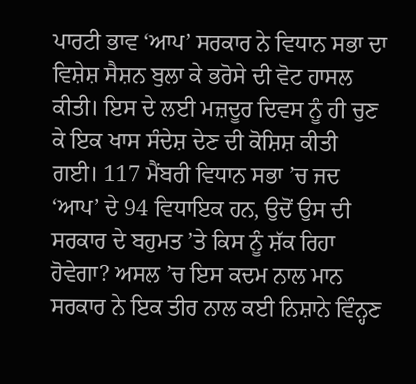ਪਾਰਟੀ ਭਾਵ ‘ਆਪ’ ਸਰਕਾਰ ਨੇ ਵਿਧਾਨ ਸਭਾ ਦਾ ਵਿਸ਼ੇਸ਼ ਸੈਸ਼ਨ ਬੁਲਾ ਕੇ ਭਰੋਸੇ ਦੀ ਵੋਟ ਹਾਸਲ ਕੀਤੀ। ਇਸ ਦੇ ਲਈ ਮਜ਼ਦੂਰ ਦਿਵਸ ਨੂੰ ਹੀ ਚੁਣ ਕੇ ਇਕ ਖਾਸ ਸੰਦੇਸ਼ ਦੇਣ ਦੀ ਕੋਸ਼ਿਸ਼ ਕੀਤੀ ਗਈ। 117 ਮੈਂਬਰੀ ਵਿਧਾਨ ਸਭਾ ’ਚ ਜਦ ‘ਆਪ’ ਦੇ 94 ਵਿਧਾਇਕ ਹਨ, ਉਦੋਂ ਉਸ ਦੀ ਸਰਕਾਰ ਦੇ ਬਹੁਮਤ ’ਤੇ ਕਿਸ ਨੂੰ ਸ਼ੱਕ ਰਿਹਾ ਹੋਵੇਗਾ? ਅਸਲ ’ਚ ਇਸ ਕਦਮ ਨਾਲ ਮਾਨ ਸਰਕਾਰ ਨੇ ਇਕ ਤੀਰ ਨਾਲ ਕਈ ਨਿਸ਼ਾਨੇ ਵਿੰਨ੍ਹਣ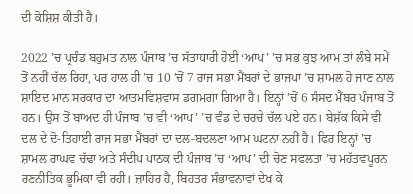ਦੀ ਕੋਸ਼ਿਸ਼ ਕੀਤੀ ਹੈ।

2022 ’ਚ ਪ੍ਰਚੰਡ ਬਹੁਮਤ ਨਾਲ ਪੰਜਾਬ ’ਚ ਸੱਤਾਧਾਰੀ ਹੋਈ ‘ਆਪ’ ’ਚ ਸਭ ਕੁਝ ਆਮ ਤਾਂ ਲੰਬੇ ਸਮੇਂ ਤੋਂ ਨਹੀਂ ਚੱਲ ਰਿਹਾ, ਪਰ ਹਾਲ ਹੀ ’ਚ 10 ’ਚੋਂ 7 ਰਾਜ ਸਭਾ ਮੈਂਬਰਾਂ ਦੇ ਭਾਜਪਾ ’ਚ ਸ਼ਾਮਲ ਹੋ ਜਾਣ ਨਾਲ ਸ਼ਾਇਦ ਮਾਨ ਸਰਕਾਰ ਦਾ ਆਤਮਵਿਸ਼ਵਾਸ ਡਗਮਗਾ ਗਿਆ ਹੈ। ਇਨ੍ਹਾਂ ’ਚੋਂ 6 ਸੰਸਦ ਮੈਂਬਰ ਪੰਜਾਬ ਤੋਂ ਹਨ। ਉਸ ਤੋਂ ਬਾਅਦ ਹੀ ਪੰਜਾਬ ’ਚ ਵੀ ‘ਆਪ’ ’ਚ ਵੰਡ ਦੇ ਚਰਚੇ ਚੱਲ ਪਏ ਹਨ। ਬੇਸ਼ੱਕ ਕਿਸੇ ਵੀ ਦਲ ਦੇ ਦੋ-ਤਿਹਾਈ ਰਾਜ ਸਭਾ ਮੈਂਬਰਾਂ ਦਾ ਦਲ-ਬਦਲਣਾ ਆਮ ਘਟਨਾ ਨਹੀਂ ਹੈ। ਫਿਰ ਇਨ੍ਹਾਂ ’ਚ ਸ਼ਾਮਲ ਰਾਘਵ ਚੱਢਾ ਅਤੇ ਸੰਦੀਪ ਪਾਠਕ ਦੀ ਪੰਜਾਬ ’ਚ ‘ਆਪ’ ਦੀ ਚੋਣ ਸਫਲਤਾ ’ਚ ਮਹੱਤਵਪੂਰਨ ਰਣਨੀਤਿਕ ਭੂਮਿਕਾ ਵੀ ਰਹੀ। ਜ਼ਾਹਿਰ ਹੈ, ਬਿਹਤਰ ਸੰਭਾਵਨਾਵਾਂ ਦੇਖ ਕੇ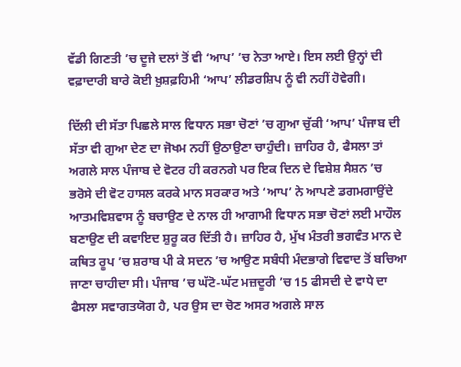ਵੱਡੀ ਗਿਣਤੀ ’ਚ ਦੂਜੇ ਦਲਾਂ ਤੋਂ ਵੀ ‘ਆਪ’ ’ਚ ਨੇਤਾ ਆਏ। ਇਸ ਲਈ ਉਨ੍ਹਾਂ ਦੀ ਵਫ਼ਾਦਾਰੀ ਬਾਰੇ ਕੋਈ ਖ਼ੁਸ਼ਫ਼ਹਿਮੀ ‘ਆਪ’ ਲੀਡਰਸ਼ਿਪ ਨੂੰ ਵੀ ਨਹੀਂ ਹੋਵੇਗੀ।

ਦਿੱਲੀ ਦੀ ਸੱਤਾ ਪਿਛਲੇ ਸਾਲ ਵਿਧਾਨ ਸਭਾ ਚੋਣਾਂ ’ਚ ਗੁਆ ਚੁੱਕੀ ‘ਆਪ’ ਪੰਜਾਬ ਦੀ ਸੱਤਾ ਵੀ ਗੁਆ ਦੇਣ ਦਾ ਜੋਖਮ ਨਹੀਂ ਉਠਾਉਣਾ ਚਾਹੁੰਦੀ। ਜ਼ਾਹਿਰ ਹੈ, ਫੈਸਲਾ ਤਾਂ ਅਗਲੇ ਸਾਲ ਪੰਜਾਬ ਦੇ ਵੋਟਰ ਹੀ ਕਰਨਗੇ ਪਰ ਇਕ ਦਿਨ ਦੇ ਵਿਸ਼ੇਸ਼ ਸੈਸ਼ਨ ’ਚ ਭਰੋਸੇ ਦੀ ਵੋਟ ਹਾਸਲ ਕਰਕੇ ਮਾਨ ਸਰਕਾਰ ਅਤੇ ‘ਆਪ’ ਨੇ ਆਪਣੇ ਡਗਮਗਾਉਂਦੇ ਆਤਮਵਿਸ਼ਵਾਸ ਨੂੰ ਬਚਾਉਣ ਦੇ ਨਾਲ ਹੀ ਆਗਾਮੀ ਵਿਧਾਨ ਸਭਾ ਚੋਣਾਂ ਲਈ ਮਾਹੌਲ ਬਣਾਉਣ ਦੀ ਕਵਾਇਦ ਸ਼ੁਰੂ ਕਰ ਦਿੱਤੀ ਹੈ। ਜ਼ਾਹਿਰ ਹੈ, ਮੁੱਖ ਮੰਤਰੀ ਭਗਵੰਤ ਮਾਨ ਦੇ ਕਥਿਤ ਰੂਪ ’ਚ ਸ਼ਰਾਬ ਪੀ ਕੇ ਸਦਨ ’ਚ ਆਉਣ ਸਬੰਧੀ ਮੰਦਭਾਗੇ ਵਿਵਾਦ ਤੋਂ ਬਚਿਆ ਜਾਣਾ ਚਾਹੀਦਾ ਸੀ। ਪੰਜਾਬ ’ਚ ਘੱਟੋ-ਘੱਟ ਮਜ਼ਦੂਰੀ ’ਚ 15 ਫੀਸਦੀ ਦੇ ਵਾਧੇ ਦਾ ਫੈਸਲਾ ਸਵਾਗਤਯੋਗ ਹੈ, ਪਰ ਉਸ ਦਾ ਚੋਣ ਅਸਰ ਅਗਲੇ ਸਾਲ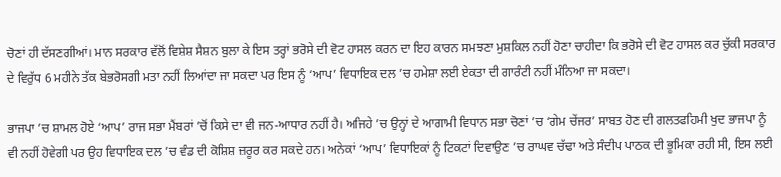ਚੋਣਾਂ ਹੀ ਦੱਸਣਗੀਆਂ। ਮਾਨ ਸਰਕਾਰ ਵੱਲੋਂ ਵਿਸ਼ੇਸ਼ ਸੈਸ਼ਨ ਬੁਲਾ ਕੇ ਇਸ ਤਰ੍ਹਾਂ ਭਰੋਸੇ ਦੀ ਵੋਟ ਹਾਸਲ ਕਰਨ ਦਾ ਇਹ ਕਾਰਨ ਸਮਝਣਾ ਮੁਸ਼ਕਿਲ ਨਹੀਂ ਹੋਣਾ ਚਾਹੀਦਾ ਕਿ ਭਰੋਸੇ ਦੀ ਵੋਟ ਹਾਸਲ ਕਰ ਚੁੱਕੀ ਸਰਕਾਰ ਦੇ ਵਿਰੁੱਧ 6 ਮਹੀਨੇ ਤੱਕ ਬੇਭਰੋਸਗੀ ਮਤਾ ਨਹੀਂ ਲਿਆਂਦਾ ਜਾ ਸਕਦਾ ਪਰ ਇਸ ਨੂੰ ‘ਆਪ’ ਵਿਧਾਇਕ ਦਲ ’ਚ ਹਮੇਸ਼ਾ ਲਈ ਏਕਤਾ ਦੀ ਗਾਰੰਟੀ ਨਹੀਂ ਮੰਨਿਆ ਜਾ ਸਕਦਾ।

ਭਾਜਪਾ ’ਚ ਸ਼ਾਮਲ ਹੋਏ ‘ਆਪ’ ਰਾਜ ਸਭਾ ਮੈਂਬਰਾਂ ’ਚੋਂ ਕਿਸੇ ਦਾ ਵੀ ਜਨ-ਆਧਾਰ ਨਹੀਂ ਹੈ। ਅਜਿਹੇ ’ਚ ਉਨ੍ਹਾਂ ਦੇ ਆਗਾਮੀ ਵਿਧਾਨ ਸਭਾ ਚੋਣਾਂ ’ਚ ‘ਗੇਮ ਚੇਂਜਰ’ ਸਾਬਤ ਹੋਣ ਦੀ ਗਲਤਫਹਿਮੀ ਖੁਦ ਭਾਜਪਾ ਨੂੰ ਵੀ ਨਹੀਂ ਹੋਵੇਗੀ ਪਰ ਉਹ ਵਿਧਾਇਕ ਦਲ ’ਚ ਵੰਡ ਦੀ ਕੋਸ਼ਿਸ਼ ਜ਼ਰੂਰ ਕਰ ਸਕਦੇ ਹਨ। ਅਨੇਕਾਂ ‘ਆਪ’ ਵਿਧਾਇਕਾਂ ਨੂੰ ਟਿਕਟਾਂ ਦਿਵਾਉਣ ’ਚ ਰਾਘਵ ਚੱਢਾ ਅਤੇ ਸੰਦੀਪ ਪਾਠਕ ਦੀ ਭੂਮਿਕਾ ਰਹੀ ਸੀ, ਇਸ ਲਈ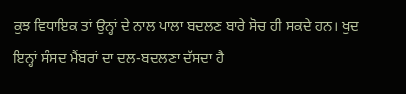ਕੁਝ ਵਿਧਾਇਕ ਤਾਂ ਉਨ੍ਹਾਂ ਦੇ ਨਾਲ ਪਾਲਾ ਬਦਲਣ ਬਾਰੇ ਸੋਚ ਹੀ ਸਕਦੇ ਹਨ। ਖੁਦ ਇਨ੍ਹਾਂ ਸੰਸਦ ਮੈਂਬਰਾਂ ਦਾ ਦਲ-ਬਦਲਣਾ ਦੱਸਦਾ ਹੈ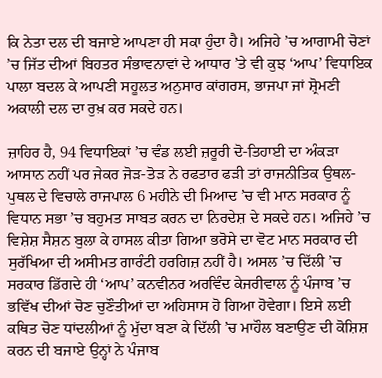ਕਿ ਨੇਤਾ ਦਲ ਦੀ ਬਜਾਏ ਆਪਣਾ ਹੀ ਸਕਾ ਹੁੰਦਾ ਹੈ। ਅਜਿਹੇ ’ਚ ਆਗਾਮੀ ਚੋਣਾਂ ’ਚ ਜਿੱਤ ਦੀਆਂ ਬਿਹਤਰ ਸੰਭਾਵਨਾਵਾਂ ਦੇ ਆਧਾਰ ’ਤੇ ਵੀ ਕੁਝ ‘ਆਪ’ ਵਿਧਾਇਕ ਪਾਲਾ ਬਦਲ ਕੇ ਆਪਣੀ ਸਹੂਲਤ ਅਨੁਸਾਰ ਕਾਂਗਰਸ, ਭਾਜਪਾ ਜਾਂ ਸ਼੍ਰੋਮਣੀ ਅਕਾਲੀ ਦਲ ਦਾ ਰੁਖ਼ ਕਰ ਸਕਦੇ ਹਨ।

ਜ਼ਾਹਿਰ ਹੈ, 94 ਵਿਧਾਇਕਾਂ ’ਚ ਵੰਡ ਲਈ ਜ਼ਰੂਰੀ ਦੋ-ਤਿਹਾਈ ਦਾ ਅੰਕੜਾ ਆਸਾਨ ਨਹੀਂ ਪਰ ਜੇਕਰ ਜੋੜ-ਤੋੜ ਨੇ ਰਫਤਾਰ ਫੜੀ ਤਾਂ ਰਾਜਨੀਤਿਕ ਉਥਲ-ਪੁਥਲ ਦੇ ਵਿਚਾਲੇ ਰਾਜਪਾਲ 6 ਮਹੀਨੇ ਦੀ ਮਿਆਦ ’ਚ ਵੀ ਮਾਨ ਸਰਕਾਰ ਨੂੰ ਵਿਧਾਨ ਸਭਾ ’ਚ ਬਹੁਮਤ ਸਾਬਤ ਕਰਨ ਦਾ ਨਿਰਦੇਸ਼ ਦੇ ਸਕਦੇ ਹਨ। ਅਜਿਹੇ ’ਚ ਵਿਸ਼ੇਸ਼ ਸੈਸ਼ਨ ਬੁਲਾ ਕੇ ਹਾਸਲ ਕੀਤਾ ਗਿਆ ਭਰੋਸੇ ਦਾ ਵੋਟ ਮਾਨ ਸਰਕਾਰ ਦੀ ਸੁਰੱਖਿਆ ਦੀ ਅਸੀਮਤ ਗਾਰੰਟੀ ਹਰਗਿਜ਼ ਨਹੀਂ ਹੈ। ਅਸਲ ’ਚ ਦਿੱਲੀ ’ਚ ਸਰਕਾਰ ਡਿੱਗਦੇ ਹੀ ‘ਆਪ’ ਕਨਵੀਨਰ ਅਰਵਿੰਦ ਕੇਜਰੀਵਾਲ ਨੂੰ ਪੰਜਾਬ ’ਚ ਭਵਿੱਖ ਦੀਆਂ ਚੋਣ ਚੁਣੌਤੀਆਂ ਦਾ ਅਹਿਸਾਸ ਹੋ ਗਿਆ ਹੋਵੇਗਾ। ਇਸੇ ਲਈ ਕਥਿਤ ਚੋਣ ਧਾਂਦਲੀਆਂ ਨੂੰ ਮੁੱਦਾ ਬਣਾ ਕੇ ਦਿੱਲੀ ’ਚ ਮਾਹੌਲ ਬਣਾਉਣ ਦੀ ਕੋਸ਼ਿਸ਼ ਕਰਨ ਦੀ ਬਜਾਏ ਉਨ੍ਹਾਂ ਨੇ ਪੰਜਾਬ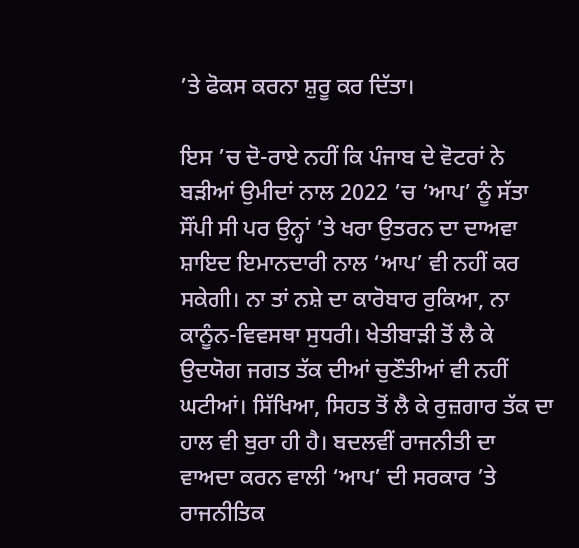’ਤੇ ਫੋਕਸ ਕਰਨਾ ਸ਼ੁਰੂ ਕਰ ਦਿੱਤਾ।

ਇਸ ’ਚ ਦੋ-ਰਾਏ ਨਹੀਂ ਕਿ ਪੰਜਾਬ ਦੇ ਵੋਟਰਾਂ ਨੇ ਬੜੀਆਂ ਉਮੀਦਾਂ ਨਾਲ 2022 ’ਚ ‘ਆਪ’ ਨੂੰ ਸੱਤਾ ਸੌਂਪੀ ਸੀ ਪਰ ਉਨ੍ਹਾਂ ’ਤੇ ਖਰਾ ਉਤਰਨ ਦਾ ਦਾਅਵਾ ਸ਼ਾਇਦ ਇਮਾਨਦਾਰੀ ਨਾਲ ‘ਆਪ’ ਵੀ ਨਹੀਂ ਕਰ ਸਕੇਗੀ। ਨਾ ਤਾਂ ਨਸ਼ੇ ਦਾ ਕਾਰੋਬਾਰ ਰੁਕਿਆ, ਨਾ ਕਾਨੂੰਨ-ਵਿਵਸਥਾ ਸੁਧਰੀ। ਖੇਤੀਬਾੜੀ ਤੋਂ ਲੈ ਕੇ ਉਦਯੋਗ ਜਗਤ ਤੱਕ ਦੀਆਂ ਚੁਣੌਤੀਆਂ ਵੀ ਨਹੀਂ ਘਟੀਆਂ। ਸਿੱਖਿਆ, ਸਿਹਤ ਤੋਂ ਲੈ ਕੇ ਰੁਜ਼ਗਾਰ ਤੱਕ ਦਾ ਹਾਲ ਵੀ ਬੁਰਾ ਹੀ ਹੈ। ਬਦਲਵੀਂ ਰਾਜਨੀਤੀ ਦਾ ਵਾਅਦਾ ਕਰਨ ਵਾਲੀ ‘ਆਪ’ ਦੀ ਸਰਕਾਰ ’ਤੇ ਰਾਜਨੀਤਿਕ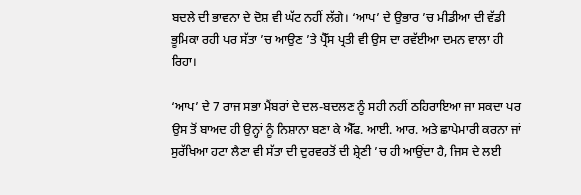ਬਦਲੇ ਦੀ ਭਾਵਨਾ ਦੇ ਦੋਸ਼ ਵੀ ਘੱਟ ਨਹੀਂ ਲੱਗੇ। ‘ਆਪ’ ਦੇ ਉਭਾਰ ’ਚ ਮੀਡੀਆ ਦੀ ਵੱਡੀ ਭੂਮਿਕਾ ਰਹੀ ਪਰ ਸੱਤਾ ’ਚ ਆਉਣ ’ਤੇ ਪ੍ਰੈੱਸ ਪ੍ਰਤੀ ਵੀ ਉਸ ਦਾ ਰਵੱਈਆ ਦਮਨ ਵਾਲਾ ਹੀ ਰਿਹਾ।

‘ਆਪ’ ਦੇ 7 ਰਾਜ ਸਭਾ ਮੈਂਬਰਾਂ ਦੇ ਦਲ-ਬਦਲਣ ਨੂੰ ਸਹੀ ਨਹੀਂ ਠਹਿਰਾਇਆ ਜਾ ਸਕਦਾ ਪਰ ਉਸ ਤੋਂ ਬਾਅਦ ਹੀ ਉਨ੍ਹਾਂ ਨੂੰ ਨਿਸ਼ਾਨਾ ਬਣਾ ਕੇ ਐੱਫ. ਆਈ. ਆਰ. ਅਤੇ ਛਾਪੇਮਾਰੀ ਕਰਨਾ ਜਾਂ ਸੁਰੱਖਿਆ ਹਟਾ ਲੈਣਾ ਵੀ ਸੱਤਾ ਦੀ ਦੁਰਵਰਤੋਂ ਦੀ ਸ਼੍ਰੇਣੀ ’ਚ ਹੀ ਆਉਂਦਾ ਹੈ, ਜਿਸ ਦੇ ਲਈ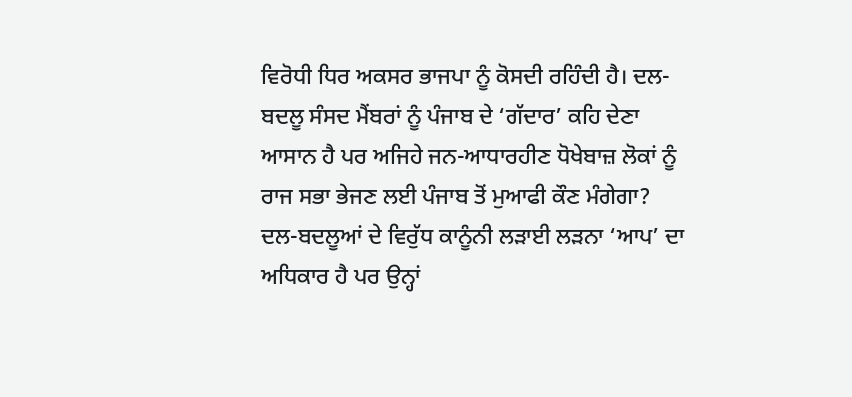ਵਿਰੋਧੀ ਧਿਰ ਅਕਸਰ ਭਾਜਪਾ ਨੂੰ ਕੋਸਦੀ ਰਹਿੰਦੀ ਹੈ। ਦਲ-ਬਦਲੂ ਸੰਸਦ ਮੈਂਬਰਾਂ ਨੂੰ ਪੰਜਾਬ ਦੇ ‘ਗੱਦਾਰ’ ਕਹਿ ਦੇਣਾ ਆਸਾਨ ਹੈ ਪਰ ਅਜਿਹੇ ਜਨ-ਆਧਾਰਹੀਣ ਧੋਖੇਬਾਜ਼ ਲੋਕਾਂ ਨੂੰ ਰਾਜ ਸਭਾ ਭੇਜਣ ਲਈ ਪੰਜਾਬ ਤੋਂ ਮੁਆਫੀ ਕੌਣ ਮੰਗੇਗਾ? ਦਲ-ਬਦਲੂਆਂ ਦੇ ਵਿਰੁੱਧ ਕਾਨੂੰਨੀ ਲੜਾਈ ਲੜਨਾ ‘ਆਪ’ ਦਾ ਅਧਿਕਾਰ ਹੈ ਪਰ ਉਨ੍ਹਾਂ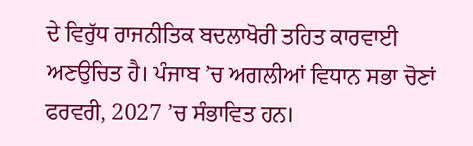ਦੇ ਵਿਰੁੱਧ ਰਾਜਨੀਤਿਕ ਬਦਲਾਖੋਰੀ ਤਹਿਤ ਕਾਰਵਾਈ ਅਣਉਚਿਤ ਹੈ। ਪੰਜਾਬ ’ਚ ਅਗਲੀਆਂ ਵਿਧਾਨ ਸਭਾ ਚੋਣਾਂ ਫਰਵਰੀ, 2027 ’ਚ ਸੰਭਾਵਿਤ ਹਨ।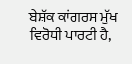ਬੇਸ਼ੱਕ ਕਾਂਗਰਸ ਮੁੱਖ ਵਿਰੋਧੀ ਪਾਰਟੀ ਹੈ,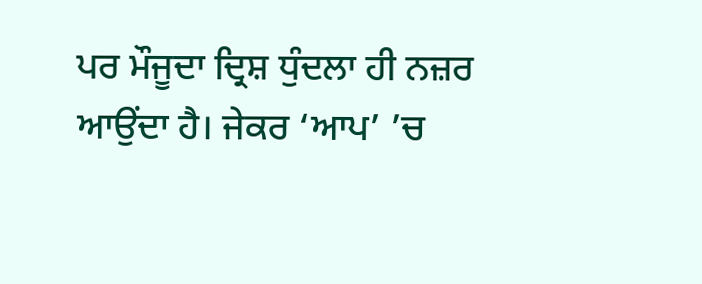ਪਰ ਮੌਜੂਦਾ ਦ੍ਰਿਸ਼ ਧੁੰਦਲਾ ਹੀ ਨਜ਼ਰ ਆਉਂਦਾ ਹੈ। ਜੇਕਰ ‘ਆਪ’ ’ਚ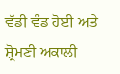ਵੱਡੀ ਵੰਡ ਹੋਈ ਅਤੇ ਸ਼੍ਰੋਮਣੀ ਅਕਾਲੀ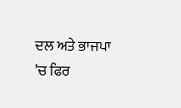ਦਲ ਅਤੇ ਭਾਜਪਾ ’ਚ ਫਿਰ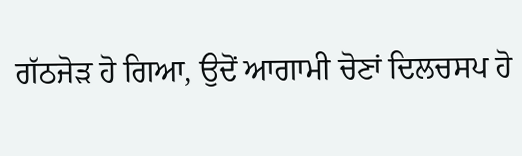ਗੱਠਜੋੜ ਹੋ ਗਿਆ, ਉਦੋਂ ਆਗਾਮੀ ਚੋਣਾਂ ਦਿਲਚਸਪ ਹੋ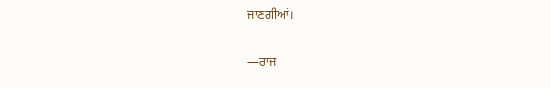ਜਾਣਗੀਆਂ।

—ਰਾਜ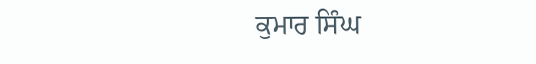ਕੁਮਾਰ ਸਿੰਘ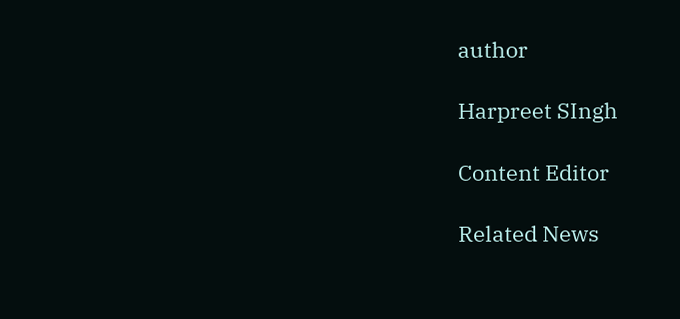author

Harpreet SIngh

Content Editor

Related News